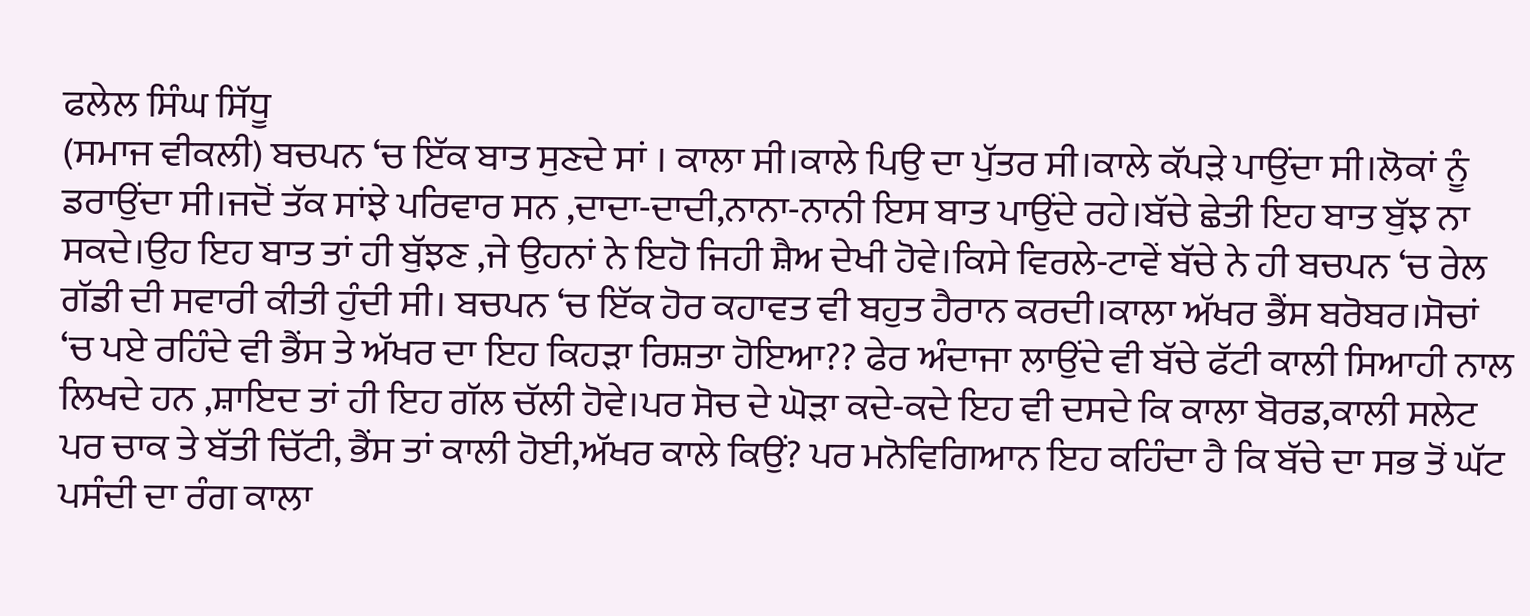ਫਲੇਲ ਸਿੰਘ ਸਿੱਧੂ
(ਸਮਾਜ ਵੀਕਲੀ) ਬਚਪਨ ‘ਚ ਇੱਕ ਬਾਤ ਸੁਣਦੇ ਸਾਂ । ਕਾਲਾ ਸੀ।ਕਾਲੇ ਪਿਉ ਦਾ ਪੁੱਤਰ ਸੀ।ਕਾਲੇ ਕੱਪੜੇ ਪਾਉਂਦਾ ਸੀ।ਲੋਕਾਂ ਨੂੰ ਡਰਾਉਂਦਾ ਸੀ।ਜਦੋਂ ਤੱਕ ਸਾਂਝੇ ਪਰਿਵਾਰ ਸਨ ,ਦਾਦਾ-ਦਾਦੀ,ਨਾਨਾ-ਨਾਨੀ ਇਸ ਬਾਤ ਪਾਉਂਦੇ ਰਹੇ।ਬੱਚੇ ਛੇਤੀ ਇਹ ਬਾਤ ਬੁੱਝ ਨਾ ਸਕਦੇ।ਉਹ ਇਹ ਬਾਤ ਤਾਂ ਹੀ ਬੁੱਝਣ ,ਜੇ ਉਹਨਾਂ ਨੇ ਇਹੋ ਜਿਹੀ ਸ਼ੈਅ ਦੇਖੀ ਹੋਵੇ।ਕਿਸੇ ਵਿਰਲੇ-ਟਾਵੇਂ ਬੱਚੇ ਨੇ ਹੀ ਬਚਪਨ ‘ਚ ਰੇਲ ਗੱਡੀ ਦੀ ਸਵਾਰੀ ਕੀਤੀ ਹੁੰਦੀ ਸੀ। ਬਚਪਨ ‘ਚ ਇੱਕ ਹੋਰ ਕਹਾਵਤ ਵੀ ਬਹੁਤ ਹੈਰਾਨ ਕਰਦੀ।ਕਾਲਾ ਅੱਖਰ ਭੈਂਸ ਬਰੋਬਰ।ਸੋਚਾਂ ‘ਚ ਪਏ ਰਹਿੰਦੇ ਵੀ ਭੈਂਸ ਤੇ ਅੱਖਰ ਦਾ ਇਹ ਕਿਹੜਾ ਰਿਸ਼ਤਾ ਹੋਇਆ?? ਫੇਰ ਅੰਦਾਜਾ ਲਾਉਂਦੇ ਵੀ ਬੱਚੇ ਫੱਟੀ ਕਾਲੀ ਸਿਆਹੀ ਨਾਲ ਲਿਖਦੇ ਹਨ ,ਸ਼ਾਇਦ ਤਾਂ ਹੀ ਇਹ ਗੱਲ ਚੱਲੀ ਹੋਵੇ।ਪਰ ਸੋਚ ਦੇ ਘੋੜਾ ਕਦੇ-ਕਦੇ ਇਹ ਵੀ ਦਸਦੇ ਕਿ ਕਾਲਾ ਬੋਰਡ,ਕਾਲੀ ਸਲੇਟ ਪਰ ਚਾਕ ਤੇ ਬੱਤੀ ਚਿੱਟੀ, ਭੈਂਸ ਤਾਂ ਕਾਲੀ ਹੋਈ,ਅੱਖਰ ਕਾਲੇ ਕਿਉਂ? ਪਰ ਮਨੋਵਿਗਿਆਨ ਇਹ ਕਹਿੰਦਾ ਹੈ ਕਿ ਬੱਚੇ ਦਾ ਸਭ ਤੋਂ ਘੱਟ ਪਸੰਦੀ ਦਾ ਰੰਗ ਕਾਲਾ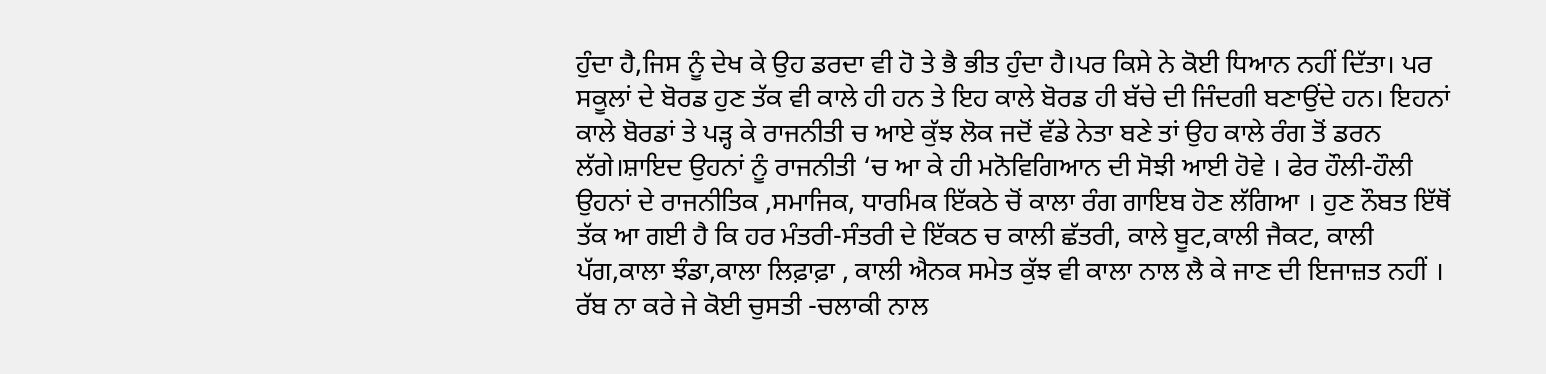ਹੁੰਦਾ ਹੈ,ਜਿਸ ਨੂੰ ਦੇਖ ਕੇ ਉਹ ਡਰਦਾ ਵੀ ਹੋ ਤੇ ਭੈ ਭੀਤ ਹੁੰਦਾ ਹੈ।ਪਰ ਕਿਸੇ ਨੇ ਕੋਈ ਧਿਆਨ ਨਹੀਂ ਦਿੱਤਾ। ਪਰ ਸਕੂਲਾਂ ਦੇ ਬੋਰਡ ਹੁਣ ਤੱਕ ਵੀ ਕਾਲੇ ਹੀ ਹਨ ਤੇ ਇਹ ਕਾਲੇ ਬੋਰਡ ਹੀ ਬੱਚੇ ਦੀ ਜਿੰਦਗੀ ਬਣਾਉਂਦੇ ਹਨ। ਇਹਨਾਂ ਕਾਲੇ ਬੋਰਡਾਂ ਤੇ ਪੜ੍ਹ ਕੇ ਰਾਜਨੀਤੀ ਚ ਆਏ ਕੁੱਝ ਲੋਕ ਜਦੋਂ ਵੱਡੇ ਨੇਤਾ ਬਣੇ ਤਾਂ ਉਹ ਕਾਲੇ ਰੰਗ ਤੋਂ ਡਰਨ ਲੱਗੇ।ਸ਼ਾਇਦ ਉਹਨਾਂ ਨੂੰ ਰਾਜਨੀਤੀ ‘ਚ ਆ ਕੇ ਹੀ ਮਨੋਵਿਗਿਆਨ ਦੀ ਸੋਝੀ ਆਈ ਹੋਵੇ । ਫੇਰ ਹੌਲੀ-ਹੌਲੀ ਉਹਨਾਂ ਦੇ ਰਾਜਨੀਤਿਕ ,ਸਮਾਜਿਕ, ਧਾਰਮਿਕ ਇੱਕਠੇ ਚੋਂ ਕਾਲਾ ਰੰਗ ਗਾਇਬ ਹੋਣ ਲੱਗਿਆ । ਹੁਣ ਨੌਬਤ ਇੱਥੋਂ ਤੱਕ ਆ ਗਈ ਹੈ ਕਿ ਹਰ ਮੰਤਰੀ-ਸੰਤਰੀ ਦੇ ਇੱਕਠ ਚ ਕਾਲੀ ਛੱਤਰੀ, ਕਾਲੇ ਬੂਟ,ਕਾਲੀ ਜੈਕਟ, ਕਾਲੀ ਪੱਗ,ਕਾਲਾ ਝੰਡਾ,ਕਾਲਾ ਲਿਫ਼ਾਫ਼ਾ , ਕਾਲੀ ਐਨਕ ਸਮੇਤ ਕੁੱਝ ਵੀ ਕਾਲਾ ਨਾਲ ਲੈ ਕੇ ਜਾਣ ਦੀ ਇਜਾਜ਼ਤ ਨਹੀਂ । ਰੱਬ ਨਾ ਕਰੇ ਜੇ ਕੋਈ ਚੁਸਤੀ -ਚਲਾਕੀ ਨਾਲ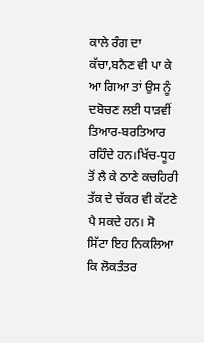ਕਾਲੇ ਰੰਗ ਦਾ ਕੱਚਾ,ਬਨੈਣ ਵੀ ਪਾ ਕੇ ਆ ਗਿਆ ਤਾਂ ਉਸ ਨੂੰ ਦਬੋਚਣ ਲਈ ਧਾੜਵੀਂ ਤਿਆਰ-ਬਰਤਿਆਰ ਰਹਿੰਦੇ ਹਨ।ਖਿੱਚ-ਧੂਹ ਤੋਂ ਲੈ ਕੇ ਠਾਣੇ ਕਚਹਿਰੀ ਤੱਕ ਦੇ ਚੱਕਰ ਵੀ ਕੱਟਣੇ ਪੈ ਸਕਦੇ ਹਨ। ਸੋ ਸਿੱਟਾ ਇਹ ਨਿਕਲਿਆ ਕਿ ਲੋਕਤੰਤਰ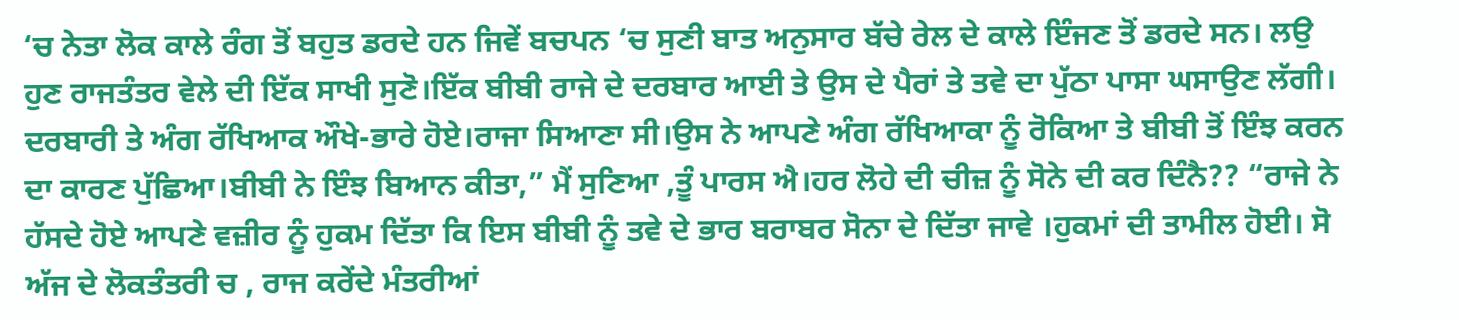‘ਚ ਨੇਤਾ ਲੋਕ ਕਾਲੇ ਰੰਗ ਤੋਂ ਬਹੁਤ ਡਰਦੇ ਹਨ ਜਿਵੇਂ ਬਚਪਨ ‘ਚ ਸੁਣੀ ਬਾਤ ਅਨੁਸਾਰ ਬੱਚੇ ਰੇਲ ਦੇ ਕਾਲੇ ਇੰਜਣ ਤੋਂ ਡਰਦੇ ਸਨ। ਲਉ ਹੁਣ ਰਾਜਤੰਤਰ ਵੇਲੇ ਦੀ ਇੱਕ ਸਾਖੀ ਸੁਣੋ।ਇੱਕ ਬੀਬੀ ਰਾਜੇ ਦੇ ਦਰਬਾਰ ਆਈ ਤੇ ਉਸ ਦੇ ਪੈਰਾਂ ਤੇ ਤਵੇ ਦਾ ਪੁੱਠਾ ਪਾਸਾ ਘਸਾਉਣ ਲੱਗੀ। ਦਰਬਾਰੀ ਤੇ ਅੰਗ ਰੱਖਿਆਕ ਔਖੇ-ਭਾਰੇ ਹੋਏ।ਰਾਜਾ ਸਿਆਣਾ ਸੀ।ਉਸ ਨੇ ਆਪਣੇ ਅੰਗ ਰੱਖਿਆਕਾ ਨੂੰ ਰੋਕਿਆ ਤੇ ਬੀਬੀ ਤੋਂ ਇੰਝ ਕਰਨ ਦਾ ਕਾਰਣ ਪੁੱਛਿਆ।ਬੀਬੀ ਨੇ ਇੰਝ ਬਿਆਨ ਕੀਤਾ,” ਮੈਂ ਸੁਣਿਆ ,ਤੂੰ ਪਾਰਸ ਐ।ਹਰ ਲੋਹੇ ਦੀ ਚੀਜ਼ ਨੂੰ ਸੋਨੇ ਦੀ ਕਰ ਦਿੰਨੈ?? “ਰਾਜੇ ਨੇ ਹੱਸਦੇ ਹੋਏ ਆਪਣੇ ਵਜ਼ੀਰ ਨੂੰ ਹੁਕਮ ਦਿੱਤਾ ਕਿ ਇਸ ਬੀਬੀ ਨੂੰ ਤਵੇ ਦੇ ਭਾਰ ਬਰਾਬਰ ਸੋਨਾ ਦੇ ਦਿੱਤਾ ਜਾਵੇ ।ਹੁਕਮਾਂ ਦੀ ਤਾਮੀਲ ਹੋਈ। ਸੋ ਅੱਜ ਦੇ ਲੋਕਤੰਤਰੀ ਚ , ਰਾਜ ਕਰੇਂਦੇ ਮੰਤਰੀਆਂ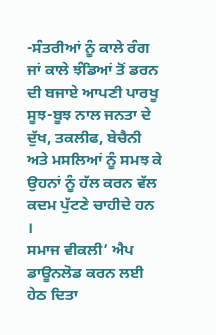-ਸੰਤਰੀਆਂ ਨੂੰ ਕਾਲੇ ਰੰਗ ਜਾਂ ਕਾਲੇ ਝੰਡਿਆਂ ਤੋਂ ਡਰਨ ਦੀ ਬਜਾਏ ਆਪਣੀ ਪਾਰਖੂ ਸੂਝ-ਬੂਝ ਨਾਲ ਜਨਤਾ ਦੇ ਦੁੱਖ, ਤਕਲੀਫ, ਬੇਚੈਨੀ ਅਤੇ ਮਸਲਿਆਂ ਨੂੰ ਸਮਝ ਕੇ ਉਹਨਾਂ ਨੂੰ ਹੱਲ ਕਰਨ ਵੱਲ ਕਦਮ ਪੁੱਟਣੇ ਚਾਹੀਦੇ ਹਨ ।
ਸਮਾਜ ਵੀਕਲੀ’ ਐਪ ਡਾਊਨਲੋਡ ਕਰਨ ਲਈ ਹੇਠ ਦਿਤਾ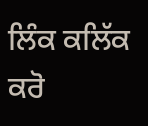ਲਿੰਕ ਕਲਿੱਕ ਕਰੋ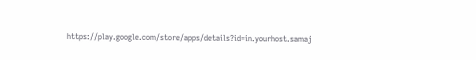https://play.google.com/store/apps/details?id=in.yourhost.samaj